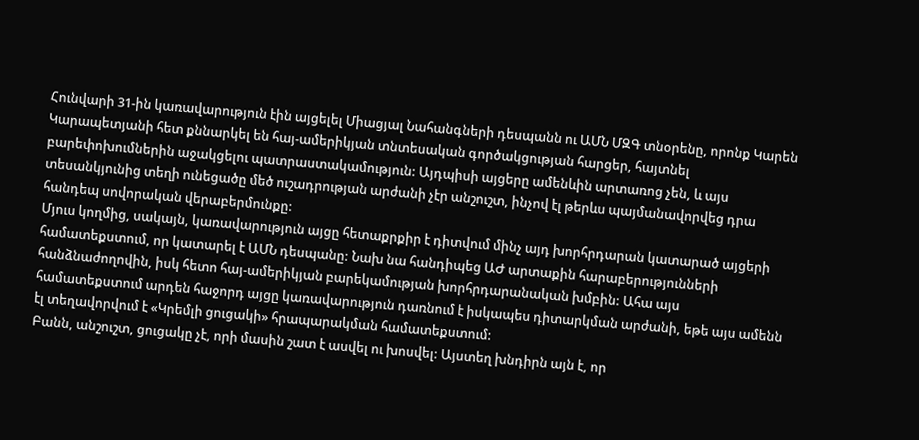Հունվարի 31-ին կառավարություն էին այցելել Միացյալ Նահանգների դեսպանն ու ԱՄՆ ՄԶԳ տնօրենը, որոնք Կարեն Կարապետյանի հետ քննարկել են հայ-ամերիկյան տնտեսական գործակցության հարցեր, հայտնել բարեփոխումներին աջակցելու պատրաստակամություն: Այդպիսի այցերը ամենևին արտառոց չեն, և այս տեսանկյունից տեղի ունեցածը մեծ ուշադրության արժանի չէր անշուշտ, ինչով էլ թերևս պայմանավորվեց դրա հանդեպ սովորական վերաբերմունքը:
Մյուս կողմից, սակայն, կառավարություն այցը հետաքրքիր է դիտվում մինչ այդ խորհրդարան կատարած այցերի համատեքստում, որ կատարել է ԱՄՆ դեսպանը: Նախ նա հանդիպեց ԱԺ արտաքին հարաբերությունների հանձնաժողովին, իսկ հետո հայ-ամերիկյան բարեկամության խորհրդարանական խմբին: Ահա այս համատեքստում արդեն հաջորդ այցը կառավարություն դառնում է իսկապես դիտարկման արժանի, եթե այս ամենն էլ տեղավորվում է «Կրեմլի ցուցակի» հրապարակման համատեքստում:
Բանն, անշուշտ, ցուցակը չէ, որի մասին շատ է ասվել ու խոսվել: Այստեղ խնդիրն այն է, որ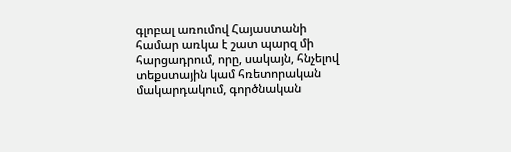գլոբալ առումով Հայաստանի համար առկա է շատ պարզ մի հարցադրում, որը, սակայն, հնչելով տեքստային կամ հռետորական մակարդակում, գործնական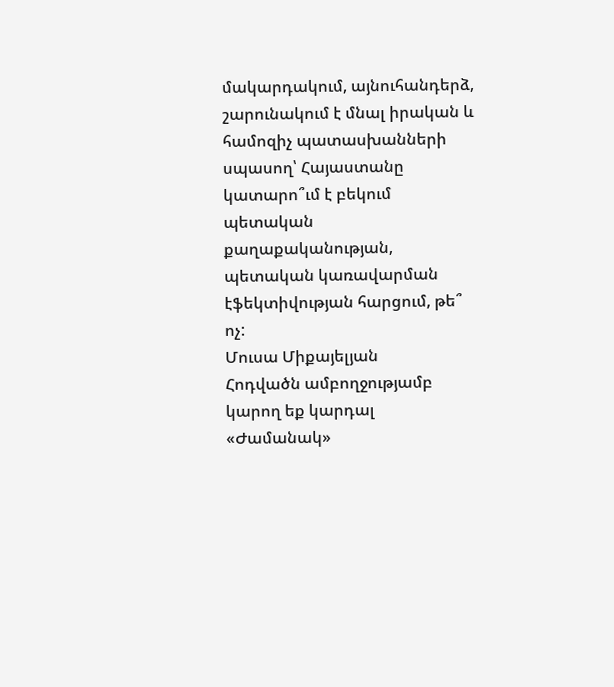մակարդակում, այնուհանդերձ, շարունակում է մնալ իրական և համոզիչ պատասխանների սպասող՝ Հայաստանը կատարո՞ւմ է բեկում պետական քաղաքականության, պետական կառավարման էֆեկտիվության հարցում, թե՞ ոչ:
Մուսա Միքայելյան
Հոդվածն ամբողջությամբ կարող եք կարդալ «Ժամանակ»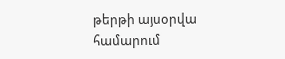թերթի այսօրվա համարում